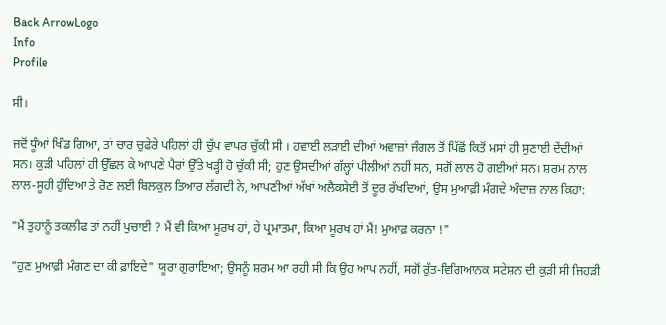Back ArrowLogo
Info
Profile

ਸੀ।

ਜਦੋਂ ਧੂੰਆਂ ਖਿੰਡ ਗਿਆ, ਤਾਂ ਚਾਰ ਚੁਫੇਰੇ ਪਹਿਲਾਂ ਹੀ ਚੁੱਪ ਵਾਪਰ ਚੁੱਕੀ ਸੀ । ਹਵਾਈ ਲੜਾਈ ਦੀਆਂ ਅਵਾਜ਼ਾਂ ਜੰਗਲ ਤੋਂ ਪਿੱਛੋਂ ਕਿਤੋਂ ਮਸਾਂ ਹੀ ਸੁਣਾਈ ਦੇਂਦੀਆਂ ਸਨ। ਕੁੜੀ ਪਹਿਲਾਂ ਹੀ ਉੱਛਲ ਕੇ ਆਪਣੇ ਪੈਰਾਂ ਉੱਤੇ ਖੜ੍ਹੀ ਹੋ ਚੁੱਕੀ ਸੀ; ਹੁਣ ਉਸਦੀਆਂ ਗੱਲ੍ਹਾਂ ਪੀਲੀਆਂ ਨਹੀਂ ਸਨ, ਸਗੋਂ ਲਾਲ ਹੋ ਗਈਆਂ ਸਨ। ਸ਼ਰਮ ਨਾਲ ਲਾਲ-ਸੂਹੀ ਹੁੰਦਿਆ ਤੇ ਰੋਣ ਲਈ ਬਿਲਕੁਲ ਤਿਆਰ ਲੱਗਦੀ ਨੇ, ਆਪਣੀਆਂ ਅੱਖਾਂ ਅਲੈਕਸੇਈ ਤੋਂ ਦੂਰ ਰੱਖਦਿਆਂ, ਉਸ ਮੁਆਫ਼ੀ ਮੰਗਦੇ ਅੰਦਾਜ਼ ਨਾਲ ਕਿਹਾ:

"ਮੈਂ ਤੁਹਾਨੂੰ ਤਕਲੀਫ ਤਾਂ ਨਹੀਂ ਪੁਚਾਈ ? ਮੈਂ ਵੀ ਕਿਆ ਮੂਰਖ ਹਾਂ, ਹੇ ਪ੍ਰਮਾਤਮਾ, ਕਿਆ ਮੂਰਖ ਹਾਂ ਮੈਂ! ਮੁਆਫ਼ ਕਰਨਾ !"

"ਹੁਣ ਮੁਆਫ਼ੀ ਮੰਗਣ ਦਾ ਕੀ ਫ਼ਾਇਦੇ" ਯੂਰਾ ਗੁਰਾਇਆ; ਉਸਨੂੰ ਸ਼ਰਮ ਆ ਰਹੀ ਸੀ ਕਿ ਉਹ ਆਪ ਨਹੀਂ, ਸਗੋਂ ਰੁੱਤ-ਵਿਗਿਆਨਕ ਸਟੇਸ਼ਨ ਦੀ ਕੁੜੀ ਸੀ ਜਿਹੜੀ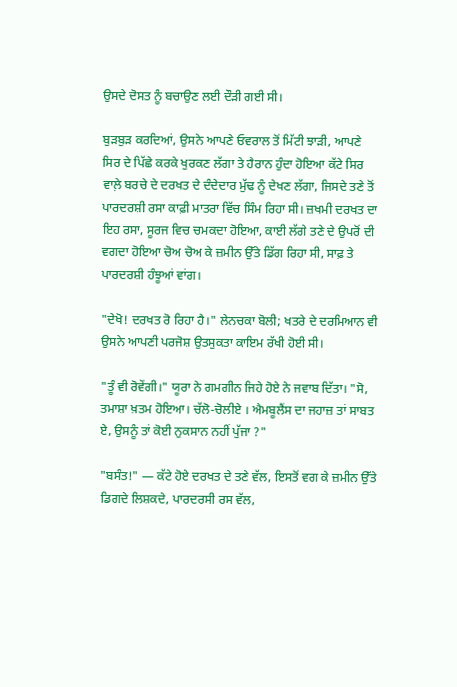ਉਸਦੇ ਦੋਸਤ ਨੂੰ ਬਚਾਉਣ ਲਈ ਦੌੜੀ ਗਈ ਸੀ।

ਬੁੜਬੁੜ ਕਰਦਿਆਂ, ਉਸਨੇ ਆਪਣੇ ਓਵਰਾਲ ਤੋਂ ਮਿੱਟੀ ਝਾੜੀ, ਆਪਣੇ ਸਿਰ ਦੇ ਪਿੱਛੇ ਕਰਕੇ ਖੁਰਕਣ ਲੱਗਾ ਤੇ ਹੈਰਾਨ ਹੁੰਦਾ ਹੋਇਆ ਕੱਟੇ ਸਿਰ ਵਾਲ਼ੇ ਬਰਚੇ ਦੇ ਦਰਖਤ ਦੇ ਦੰਦੇਦਾਰ ਮੁੱਢ ਨੂੰ ਦੇਖਣ ਲੱਗਾ, ਜਿਸਦੇ ਤਣੇ ਤੋਂ ਪਾਰਦਰਸ਼ੀ ਰਸਾ ਕਾਫ਼ੀ ਮਾਤਰਾ ਵਿੱਚ ਸਿੰਮ ਰਿਹਾ ਸੀ। ਜ਼ਖਮੀ ਦਰਖਤ ਦਾ ਇਹ ਰਸਾ, ਸੂਰਜ ਵਿਚ ਚਮਕਦਾ ਹੋਇਆ, ਕਾਈ ਲੱਗੇ ਤਣੇ ਦੇ ਉਪਰੋਂ ਦੀ ਵਗਦਾ ਹੋਇਆ ਚੋਅ ਚੋਅ ਕੇ ਜ਼ਮੀਨ ਉੱਤੇ ਡਿੱਗ ਰਿਹਾ ਸੀ, ਸਾਫ਼ ਤੇ ਪਾਰਦਰਸ਼ੀ ਹੰਝੂਆਂ ਵਾਂਗ।

"ਦੇਖੋ! ਦਰਖਤ ਰੋ ਰਿਹਾ ਹੈ।" ਲੇਨਚਕਾ ਬੋਲੀ; ਖਤਰੇ ਦੇ ਦਰਮਿਆਨ ਵੀ ਉਸਨੇ ਆਪਣੀ ਪਰਜੋਸ਼ ਉਤਸੁਕਤਾ ਕਾਇਮ ਰੱਖੀ ਹੋਈ ਸੀ।

"ਤੂੰ ਵੀ ਰੋਵੇਂਗੀ।" ਯੂਰਾ ਨੇ ਗਮਗੀਨ ਜਿਹੇ ਹੋਏ ਨੇ ਜਵਾਬ ਦਿੱਤਾ। "ਸੋ, ਤਮਾਸ਼ਾ ਖ਼ਤਮ ਹੋਇਆ। ਚੱਲੋ-ਚੋਲੀਏ । ਐਮਬੂਲੈਂਸ ਦਾ ਜਹਾਜ਼ ਤਾਂ ਸਾਬਤ ਏ, ਉਸਨੂੰ ਤਾਂ ਕੋਈ ਨੁਕਸਾਨ ਨਹੀਂ ਪੁੱਜਾ ?"

"ਬਸੰਤ!" — ਕੱਟੇ ਹੋਏ ਦਰਖਤ ਦੇ ਤਣੇ ਵੱਲ, ਇਸਤੋਂ ਵਗ ਕੇ ਜ਼ਮੀਨ ਉੱਤੇ ਡਿਗਦੇ ਲਿਸ਼ਕਦੇ, ਪਾਰਦਰਸੀ ਰਸ ਵੱਲ,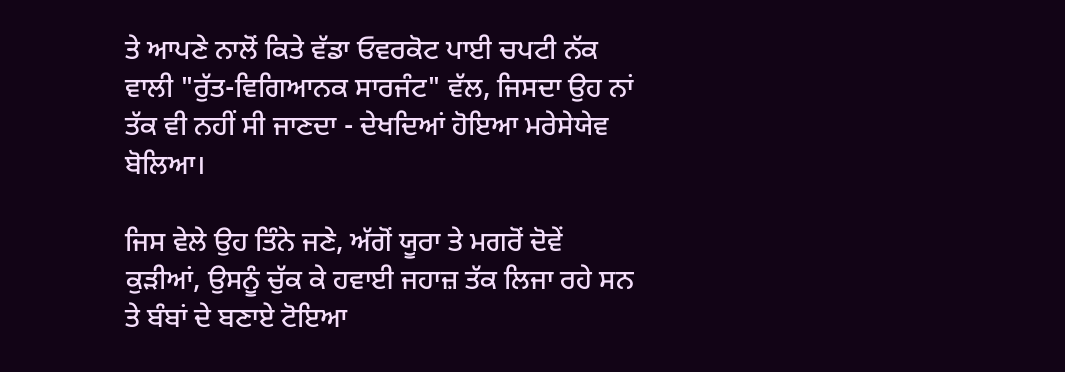ਤੇ ਆਪਣੇ ਨਾਲੋਂ ਕਿਤੇ ਵੱਡਾ ਓਵਰਕੋਟ ਪਾਈ ਚਪਟੀ ਨੱਕ ਵਾਲੀ "ਰੁੱਤ-ਵਿਗਿਆਨਕ ਸਾਰਜੰਟ" ਵੱਲ, ਜਿਸਦਾ ਉਹ ਨਾਂ ਤੱਕ ਵੀ ਨਹੀਂ ਸੀ ਜਾਣਦਾ - ਦੇਖਦਿਆਂ ਹੋਇਆ ਮਰੇਸੇਯੇਵ ਬੋਲਿਆ।

ਜਿਸ ਵੇਲੇ ਉਹ ਤਿੰਨੇ ਜਣੇ, ਅੱਗੋਂ ਯੂਰਾ ਤੇ ਮਗਰੋਂ ਦੋਵੇਂ ਕੁੜੀਆਂ, ਉਸਨੂੰ ਚੁੱਕ ਕੇ ਹਵਾਈ ਜਹਾਜ਼ ਤੱਕ ਲਿਜਾ ਰਹੇ ਸਨ ਤੇ ਬੰਬਾਂ ਦੇ ਬਣਾਏ ਟੋਇਆ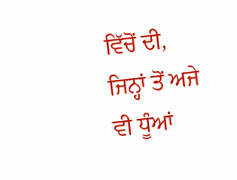ਵਿੱਚੋਂ ਦੀ, ਜਿਨ੍ਹਾਂ ਤੋਂ ਅਜੇ ਵੀ ਧੂੰਆਂ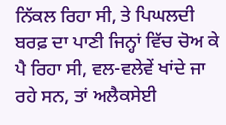ਨਿੱਕਲ ਰਿਹਾ ਸੀ, ਤੇ ਪਿਘਲਦੀ ਬਰਫ਼ ਦਾ ਪਾਣੀ ਜਿਨ੍ਹਾਂ ਵਿੱਚ ਚੋਅ ਕੇ ਪੈ ਰਿਹਾ ਸੀ, ਵਲ-ਵਲੇਵੇਂ ਖਾਂਦੇ ਜਾ ਰਹੇ ਸਨ, ਤਾਂ ਅਲੈਕਸੇਈ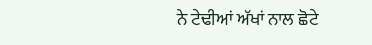ਨੇ ਟੇਢੀਆਂ ਅੱਖਾਂ ਨਾਲ ਛੋਟੇ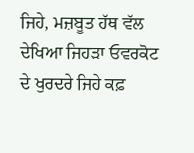ਜਿਹੇ, ਮਜ਼ਬੂਤ ਹੱਥ ਵੱਲ ਦੇਖਿਆ ਜਿਹੜਾ ਓਵਰਕੋਟ ਦੇ ਖੁਰਦਰੇ ਜਿਹੇ ਕਫ਼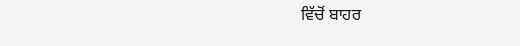ਵਿੱਚੋਂ ਬਾਹਰ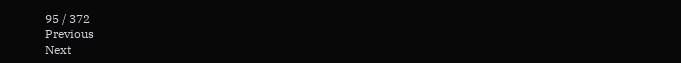95 / 372
Previous
Next